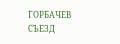ГОРБАЧЕВ СЪЕЗД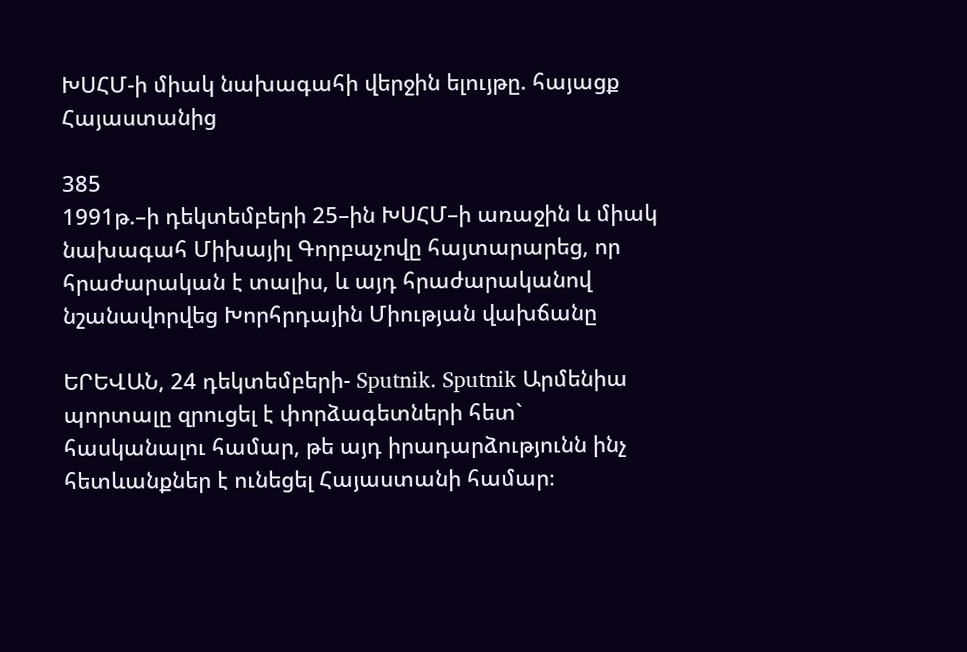ԽՍՀՄ-ի միակ նախագահի վերջին ելույթը. հայացք Հայաստանից

385
1991թ.–ի դեկտեմբերի 25–ին ԽՍՀՄ–ի առաջին և միակ նախագահ Միխայիլ Գորբաչովը հայտարարեց, որ հրաժարական է տալիս, և այդ հրաժարականով նշանավորվեց Խորհրդային Միության վախճանը

ԵՐԵՎԱՆ, 24 դեկտեմբերի- Sputnik. Sputnik Արմենիա պորտալը զրուցել է փորձագետների հետ` հասկանալու համար, թե այդ իրադարձությունն ինչ հետևանքներ է ունեցել Հայաստանի համար։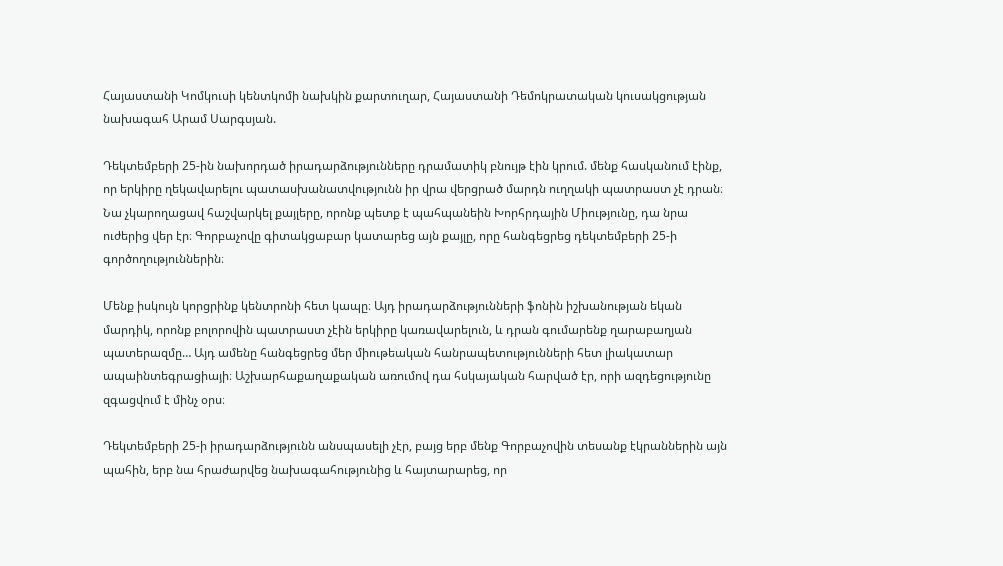Հայաստանի Կոմկուսի կենտկոմի նախկին քարտուղար, Հայաստանի Դեմոկրատական կուսակցության նախագահ Արամ Սարգսյան.

Դեկտեմբերի 25-ին նախորդած իրադարձությունները դրամատիկ բնույթ էին կրում. մենք հասկանում էինք, որ երկիրը ղեկավարելու պատասխանատվությունն իր վրա վերցրած մարդն ուղղակի պատրաստ չէ դրան։ Նա չկարողացավ հաշվարկել քայլերը, որոնք պետք է պահպանեին Խորհրդային Միությունը, դա նրա ուժերից վեր էր։ Գորբաչովը գիտակցաբար կատարեց այն քայլը, որը հանգեցրեց դեկտեմբերի 25-ի գործողություններին։

Մենք իսկույն կորցրինք կենտրոնի հետ կապը։ Այդ իրադարձությունների ֆոնին իշխանության եկան մարդիկ, որոնք բոլորովին պատրաստ չէին երկիրը կառավարելուն, և դրան գումարենք ղարաբաղյան պատերազմը… Այդ ամենը հանգեցրեց մեր միութեական հանրապետությունների հետ լիակատար ապաինտեգրացիայի։ Աշխարհաքաղաքական առումով դա հսկայական հարված էր, որի ազդեցությունը զգացվում է մինչ օրս։

Դեկտեմբերի 25-ի իրադարձությունն անսպասելի չէր, բայց երբ մենք Գորբաչովին տեսանք էկրաններին այն պահին, երբ նա հրաժարվեց նախագահությունից և հայտարարեց, որ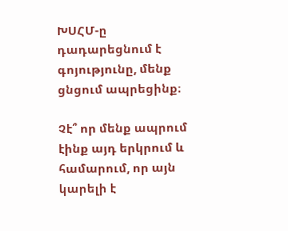ԽՍՀՄ-ը դադարեցնում է գոյությունը, մենք ցնցում ապրեցինք։

Չէ՞ որ մենք ապրում էինք այդ երկրում և համարում, որ այն կարելի է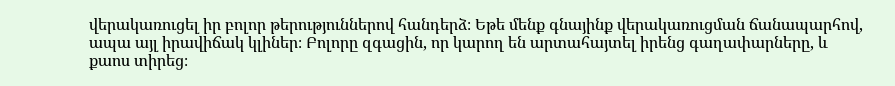վերակառուցել իր բոլոր թերություններով հանդերձ։ Եթե մենք գնայինք վերակառուցման ճանապարհով, ապա այլ իրավիճակ կլիներ։ Բոլորը զգացին, որ կարող են արտահայտել իրենց գաղափարները, և քաոս տիրեց։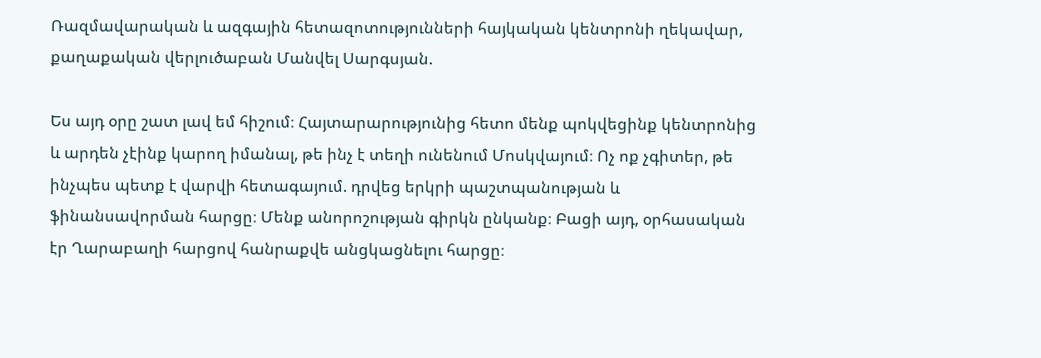Ռազմավարական և ազգային հետազոտությունների հայկական կենտրոնի ղեկավար, քաղաքական վերլուծաբան Մանվել Սարգսյան.

Ես այդ օրը շատ լավ եմ հիշում։ Հայտարարությունից հետո մենք պոկվեցինք կենտրոնից և արդեն չէինք կարող իմանալ, թե ինչ է տեղի ունենում Մոսկվայում։ Ոչ ոք չգիտեր, թե ինչպես պետք է վարվի հետագայում. դրվեց երկրի պաշտպանության և ֆինանսավորման հարցը։ Մենք անորոշության գիրկն ընկանք։ Բացի այդ, օրհասական էր Ղարաբաղի հարցով հանրաքվե անցկացնելու հարցը։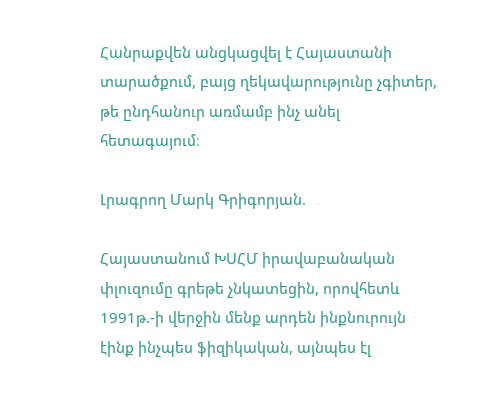Հանրաքվեն անցկացվել է Հայաստանի տարածքում, բայց ղեկավարությունը չգիտեր, թե ընդհանուր առմամբ ինչ անել հետագայում։

Լրագրող Մարկ Գրիգորյան.

Հայաստանում ԽՍՀՄ իրավաբանական փլուզումը գրեթե չնկատեցին, որովհետև 1991թ.-ի վերջին մենք արդեն ինքնուրույն էինք ինչպես ֆիզիկական, այնպես էլ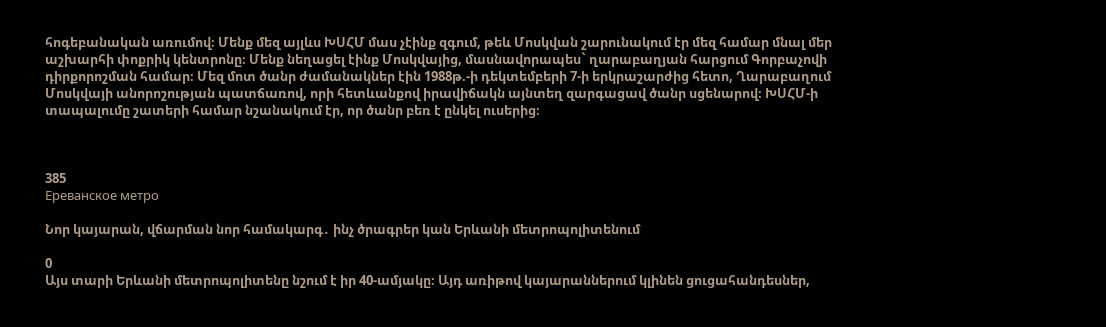հոգեբանական առումով։ Մենք մեզ այլևս ԽՍՀՄ մաս չէինք զգում, թեև Մոսկվան շարունակում էր մեզ համար մնալ մեր աշխարհի փոքրիկ կենտրոնը։ Մենք նեղացել էինք Մոսկվայից, մասնավորապես` ղարաբաղյան հարցում Գորբաչովի դիրքորոշման համար։ Մեզ մոտ ծանր ժամանակներ էին 1988թ.-ի դեկտեմբերի 7-ի երկրաշարժից հետո, Ղարաբաղում Մոսկվայի անորոշության պատճառով, որի հետևանքով իրավիճակն այնտեղ զարգացավ ծանր սցենարով։ ԽՍՀՄ-ի տապալումը շատերի համար նշանակում էր, որ ծանր բեռ է ընկել ուսերից։



385
Ереванское метро

Նոր կայարան, վճարման նոր համակարգ․ ինչ ծրագրեր կան Երևանի մետրոպոլիտենում

0
Այս տարի Երևանի մետրոպոլիտենը նշում է իր 40-ամյակը։ Այդ առիթով կայարաններում կլինեն ցուցահանդեսներ,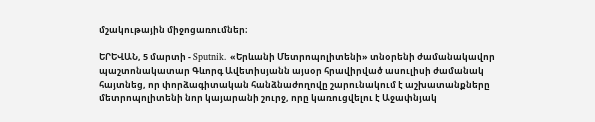մշակութային միջոցառումներ։

ԵՐԵՎԱՆ, 5 մարտի - Sputnik. «Երևանի Մետրոպոլիտենի» տնօրենի ժամանակավոր պաշտոնակատար Գևորգ Ավետիսյանն այսօր հրավիրված ասուլիսի ժամանակ հայտնեց, որ փորձագիտական հանձնաժողովը շարունակում է աշխատանքները մետրոպոլիտենի նոր կայարանի շուրջ, որը կառուցվելու է Աջափնյակ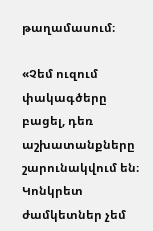թաղամասում։

«Չեմ ուզում փակագծերը բացել, դեռ աշխատանքները շարունակվում են։ Կոնկրետ ժամկետներ չեմ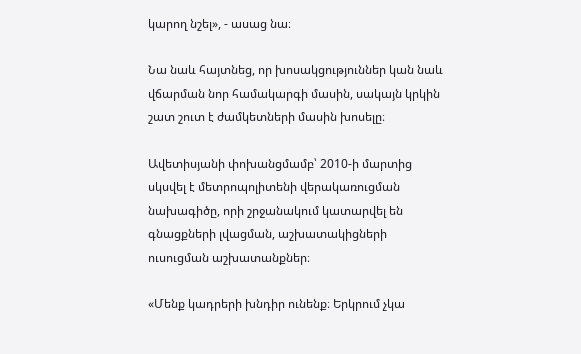կարող նշել», - ասաց նա։

Նա նաև հայտնեց, որ խոսակցություններ կան նաև վճարման նոր համակարգի մասին, սակայն կրկին շատ շուտ է ժամկետների մասին խոսելը։

Ավետիսյանի փոխանցմամբ՝ 2010-ի մարտից սկսվել է մետրոպոլիտենի վերակառուցման նախագիծը, որի շրջանակում կատարվել են գնացքների լվացման, աշխատակիցների ուսուցման աշխատանքներ։

«Մենք կադրերի խնդիր ունենք։ Երկրում չկա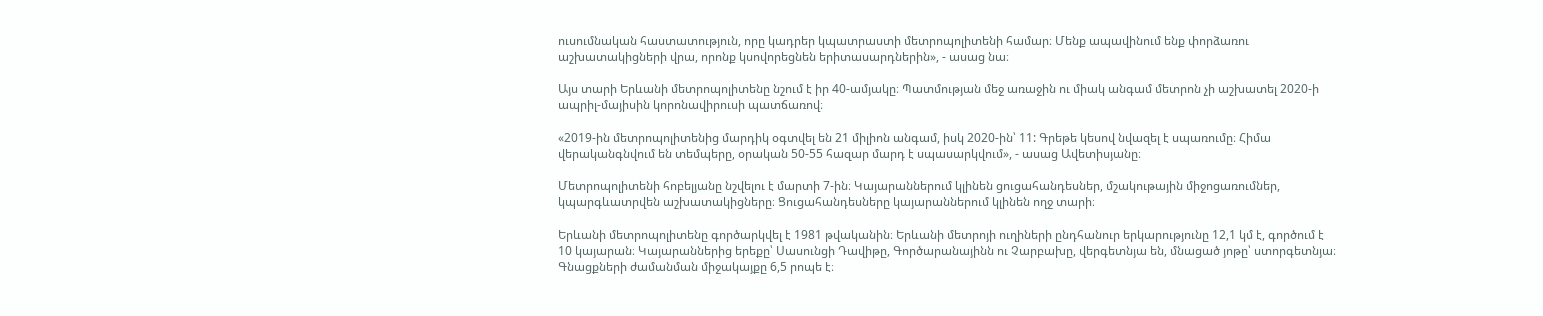ուսումնական հաստատություն, որը կադրեր կպատրաստի մետրոպոլիտենի համար։ Մենք ապավինում ենք փորձառու աշխատակիցների վրա, որոնք կսովորեցնեն երիտասարդներին», - ասաց նա։

Այս տարի Երևանի մետրոպոլիտենը նշում է իր 40-ամյակը։ Պատմության մեջ առաջին ու միակ անգամ մետրոն չի աշխատել 2020-ի ապրիլ-մայիսին կորոնավիրուսի պատճառով։

«2019-ին մետրոպոլիտենից մարդիկ օգտվել են 21 միլիոն անգամ, իսկ 2020-ին՝ 11: Գրեթե կեսով նվազել է սպառումը։ Հիմա վերականգնվում են տեմպերը, օրական 50-55 հազար մարդ է սպասարկվում», - ասաց Ավետիսյանը։

Մետրոպոլիտենի հոբելյանը նշվելու է մարտի 7-ին։ Կայարաններում կլինեն ցուցահանդեսներ, մշակութային միջոցառումներ, կպարգևատրվեն աշխատակիցները։ Ցուցահանդեսները կայարաններում կլինեն ողջ տարի։

Երևանի մետրոպոլիտենը գործարկվել է 1981 թվականին։ Երևանի մետրոյի ուղիների ընդհանուր երկարությունը 12,1 կմ է, գործում է 10 կայարան։ Կայարաններից երեքը՝ Սասունցի Դավիթը, Գործարանայինն ու Չարբախը, վերգետնյա են, մնացած յոթը՝ ստորգետնյա։ Գնացքների ժամանման միջակայքը 6,5 րոպե է։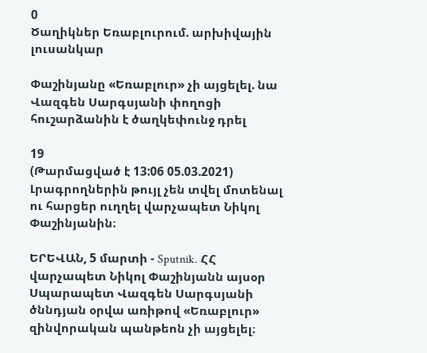0
Ծաղիկներ Եռաբլուրում. արխիվային լուսանկար

Փաշինյանը «Եռաբլուր» չի այցելել. նա Վազգեն Սարգսյանի փողոցի հուշարձանին է ծաղկեփունջ դրել

19
(Թարմացված է 13:06 05.03.2021)
Լրագրողներին թույլ չեն տվել մոտենալ ու հարցեր ուղղել վարչապետ Նիկոլ Փաշինյանին։

ԵՐԵՎԱՆ, 5 մարտի - Sputnik. ՀՀ վարչապետ Նիկոլ Փաշինյանն այսօր Սպարապետ Վազգեն Սարգսյանի ծննդյան օրվա առիթով «Եռաբլուր» զինվորական պանթեոն չի այցելել։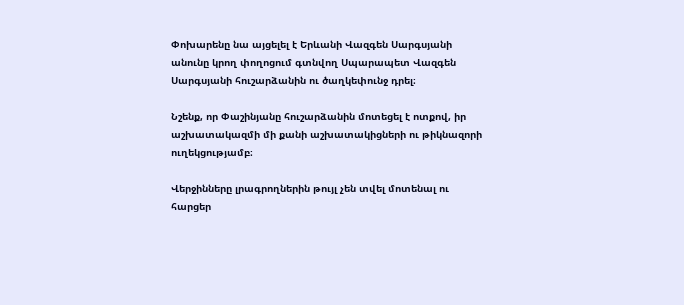Փոխարենը նա այցելել է Երևանի Վազգեն Սարգսյանի անունը կրող փողոցում գտնվող Սպարապետ Վազգեն Սարգսյանի հուշարձանին ու ծաղկեփունջ դրել։

Նշենք, որ Փաշինյանը հուշարձանին մոտեցել է ոտքով, իր աշխատակազմի մի քանի աշխատակիցների ու թիկնազորի ուղեկցությամբ։

Վերջինները լրագրողներին թույլ չեն տվել մոտենալ ու հարցեր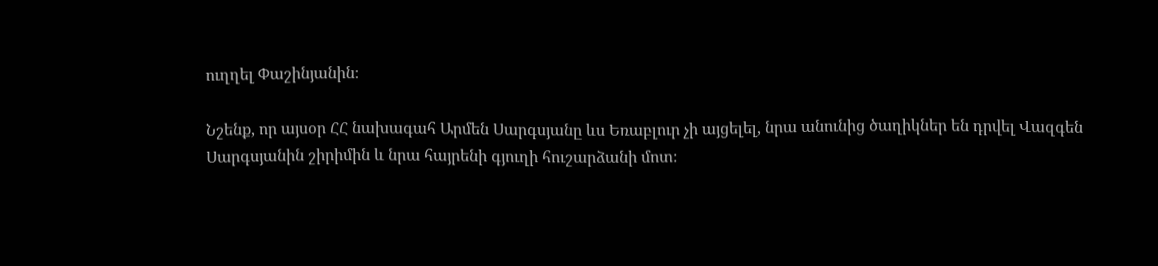ուղղել Փաշինյանին։

Նշենք, որ այսօր ՀՀ նախագահ Արմեն Սարգսյանը ևս Եռաբլուր չի այցելել, նրա անունից ծաղիկներ են դրվել Վազգեն Սարգսյանին շիրիմին և նրա հայրենի գյուղի հուշարձանի մոտ։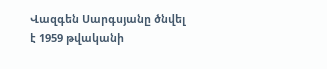Վազգեն Սարգսյանը ծնվել է 1959 թվականի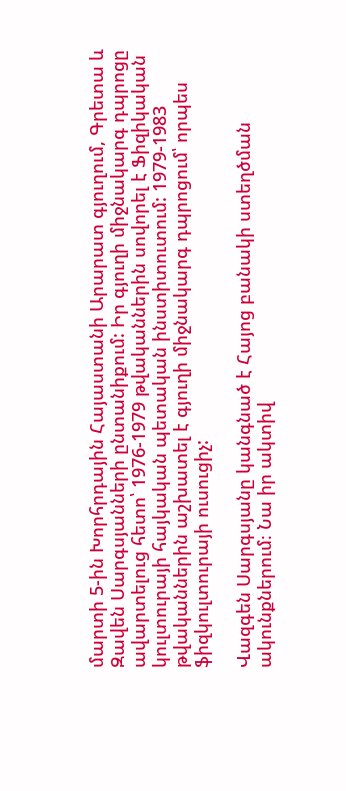մարտի 5-ին Խորհրդային Հայաստանի Արարատ գյուղում, Գրետա և Զավեն Սարգսյանների ընտանիքում: Իր գյուղի միջնակարգ դպրոցը ավարտելուց հետո՝ 1976-1979 թվականներին սովորել է Ֆիզիկական կուլտուրայի հայկական պետական ինստիտուտում: 1979-1983 թվականներին աշխատել է գյուղի միջնակարգ դպրոցում՝ որպես ֆիզկուլտուրայի ուսուցիչ:

Վազգեն Սարգսյանը կանգնած է Հայոց բանակի ստեղծման ակունքներում։ Նա իր ակտիվ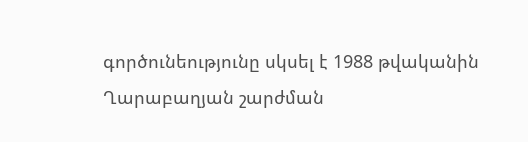գործունեությունը սկսել է 1988 թվականին Ղարաբաղյան շարժման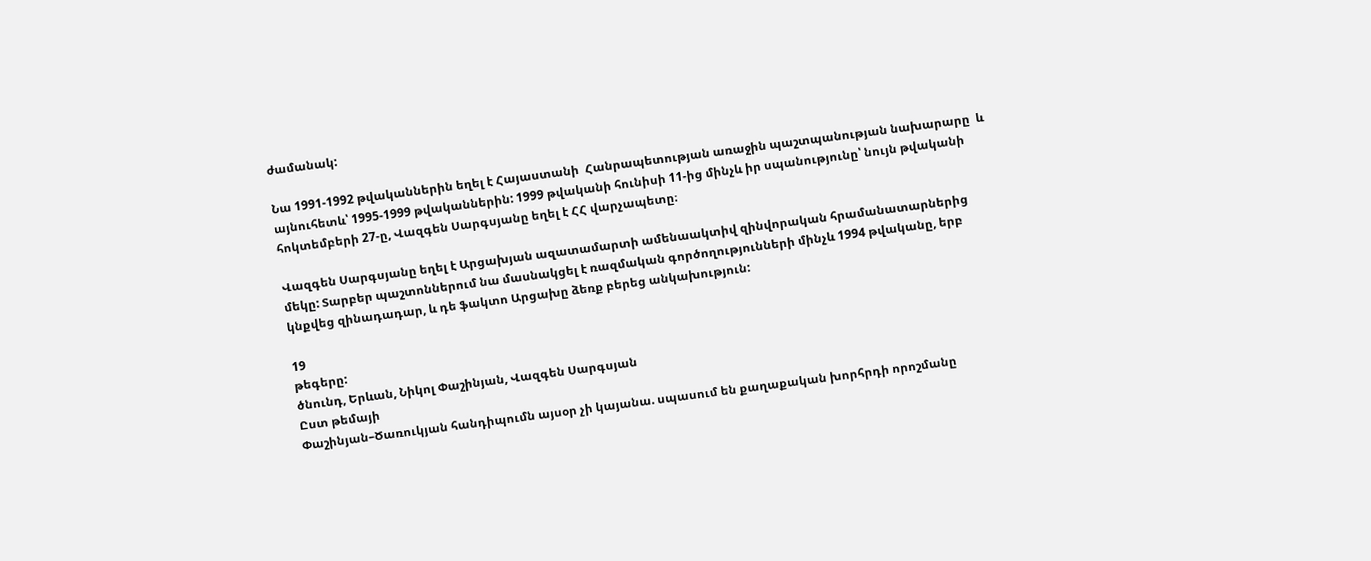ժամանակ:

Նա 1991-1992 թվականներին եղել է Հայաստանի  Հանրապետության առաջին պաշտպանության նախարարը  և այնուհետև՝ 1995-1999 թվականներին: 1999 թվականի հունիսի 11-ից մինչև իր սպանությունը՝ նույն թվականի հոկտեմբերի 27-ը, Վազգեն Սարգսյանը եղել է ՀՀ վարչապետը։

Վազգեն Սարգսյանը եղել է Արցախյան ազատամարտի ամենաակտիվ զինվորական հրամանատարներից մեկը: Տարբեր պաշտոններում նա մասնակցել է ռազմական գործողությունների մինչև 1994 թվականը, երբ կնքվեց զինադադար, և դե ֆակտո Արցախը ձեռք բերեց անկախություն:

19
թեգերը:
ծնունդ, Երևան, Նիկոլ Փաշինյան, Վազգեն Սարգսյան
Ըստ թեմայի
Փաշինյան–Ծառուկյան հանդիպումն այսօր չի կայանա. սպասում են քաղաքական խորհրդի որոշմանը